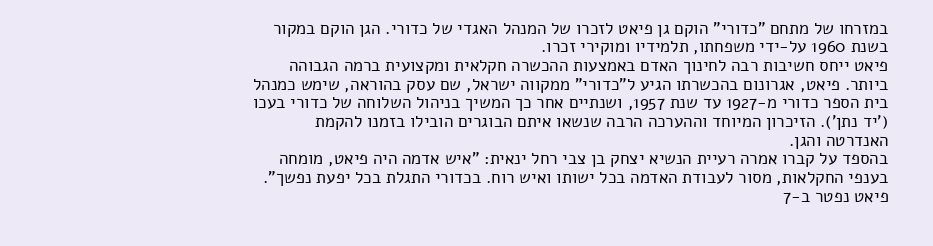במזרחו של מתחם "כדורי" הוקם גן פיאט לזכרו של המנהל האגדי של כדורי. הגן הוקם במקור בשנת 1960 על-ידי משפחתו, תלמידיו ומוקירי זכרו.
פיאט ייחס חשיבות רבה לחינוך האדם באמצעות ההכשרה חקלאית ומקצועית ברמה הגבוהה ביותר. פיאט, אגרונום בהכשרתו הגיע ל"כדורי" ממקווה ישראל, שם עסק בהוראה, שימש כמנהל בית הספר כדורי מ-1927 עד שנת 1957, ושנתיים אחר כך המשיך בניהול השלוחה של כדורי בעכו ('יד נתן'). הזיכרון המיוחד וההערכה הרבה שנשאו איתם הבוגרים הובילו בזמנו להקמת האנדרטה והגן.
בהספד על קברו אמרה רעיית הנשיא יצחק בן צבי רחל ינאית: "איש אדמה היה פיאט, מומחה בענפי החקלאות, מסור לעבודת האדמה בכל ישותו ואיש רוח. בכדורי התגלת בכל יפעת נפשך". פיאט נפטר ב-7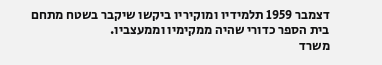דצמבר 1959 תלמידיו ומוקיריו ביקשו שיקבר בשטח מתחם בית הספר כדורי שהיה ממקימיו וממעצביו.
משרד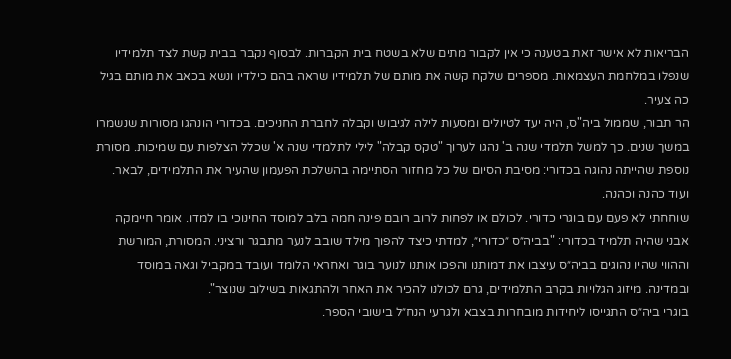הבריאות לא אישר זאת בטענה כי אין לקבור מתים שלא בשטח בית הקברות. לבסוף נקבר בבית קשת לצד תלמידיו שנפלו במלחמת העצמאות. מספרים שלקח קשה את מותם של תלמידיו שראה בהם כילדיו ונשא בכאב את מותם בגיל כה צעיר.
הר תבור, שממול ביה"ס, היה יעד לטיולים ומסעות לילה לגיבוש וקבלה לחברת החניכים. בכדורי הונהגו מסורות שנשמרו במשך שנים. כך למשל תלמדי שנה ב' נהגו לערוך "טקס קבלה" לילי לתלמדי שנה א' שכלל הצלפות עם שמיכות. מסורת נוספת שהייתה נהוגה בכדורי: מסיבת הסיום של כל מחזור הסתיימה בהשלכת הפעמון שהעיר את התלמידים, לבאר. ועוד כהנה וכהנה.
שוחחתי לא פעם עם בוגרי כדורי. לכולם או לפחות לרוב רובם פינה חמה בלב למוסד החינוכי בו למדו. אומר חיימקה אבני שהיה תלמיד בכדורי: "בביה״ס ״כדורי״, למדתי כיצד להפוך מילד שובב לנער מתבגר ורציני. המסורת, המורשת וההווי שהיו נהוגים בביה״ס עיצבו את דמותנו והפכו אותנו לנוער בוגר ואחראי הלומד ועובד במקביל וגאה במוסד ובמדינה. מיזוג הגלויות בקרב התלמידים, גרם לכולנו להכיר את האחר ולהתגאות בשילוב שנוצר".
בוגרי ביה״ס התגייסו ליחידות מובחרות בצבא ולגרעי הנח״ל בישובי הספר.